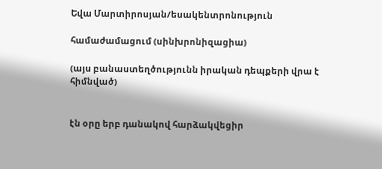Եվա Մարտիրոսյան/եսակենտրոնություն

համաժամացում (սինխրոնիզացիա)

(այս բանաստեղծությունն իրական դեպքերի վրա է հիմնված)


էն օրը երբ դանակով հարձակվեցիր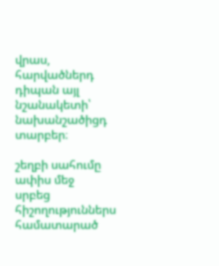վրաս,
հարվածներդ դիպան այլ նշանակետի՝
նախանշածիցդ տարբեր։

շեղբի սահումը ափիս մեջ
սրբեց հիշողություններս համատարած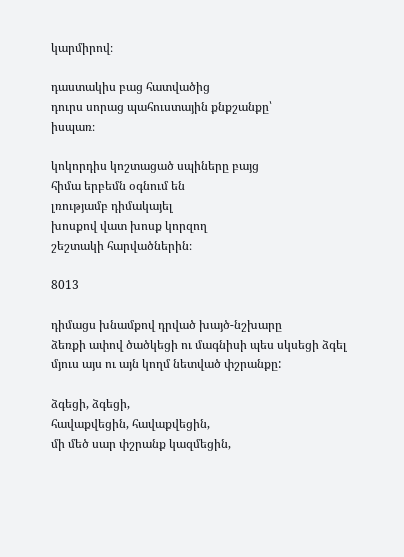կարմիրով։

դաստակիս բաց հատվածից
դուրս սորաց պահուստային քնքշանքը՝
իսպառ։

կոկորդիս կոշտացած սպիները բայց
հիմա երբեմն օգնում են
լռությամբ դիմակայել
խոսքով վատ խոսք կորզող
շեշտակի հարվածներին։

8013

դիմացս խնամքով դրված խայծ-նշխարը
ձեռքի ափով ծածկեցի ու մագնիսի պես սկսեցի ձգել
մյուս այս ու այն կողմ նետված փշրանքը:

ձգեցի, ձգեցի,
հավաքվեցին, հավաքվեցին,
մի մեծ սար փշրանք կազմեցին,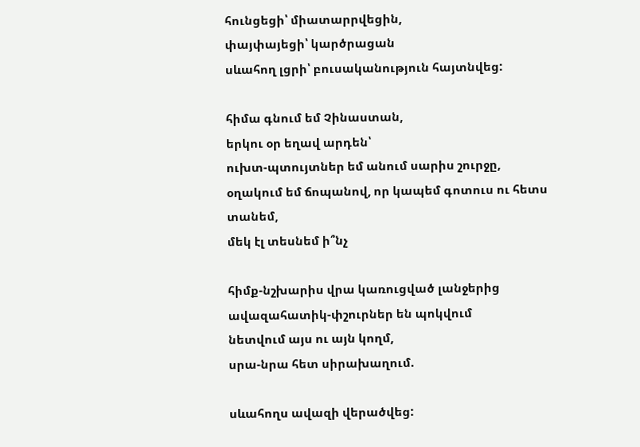հունցեցի՝ միատարրվեցին,
փայփայեցի՝ կարծրացան
սևահող լցրի՝ բուսականություն հայտնվեց:

հիմա գնում եմ Չինաստան,
երկու օր եղավ արդեն՝
ուխտ-պտույտներ եմ անում սարիս շուրջը,
օղակում եմ ճոպանով, որ կապեմ գոտուս ու հետս տանեմ,
մեկ էլ տեսնեմ ի՞նչ

հիմք-նշխարիս վրա կառուցված լանջերից
ավազահատիկ-փշուրներ են պոկվում
նետվում այս ու այն կողմ,
սրա-նրա հետ սիրախաղում.

սևահողս ավազի վերածվեց: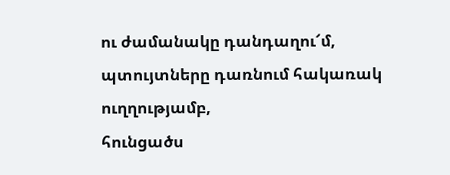ու ժամանակը դանդաղու՜մ,
պտույտները դառնում հակառակ ուղղությամբ,
հունցածս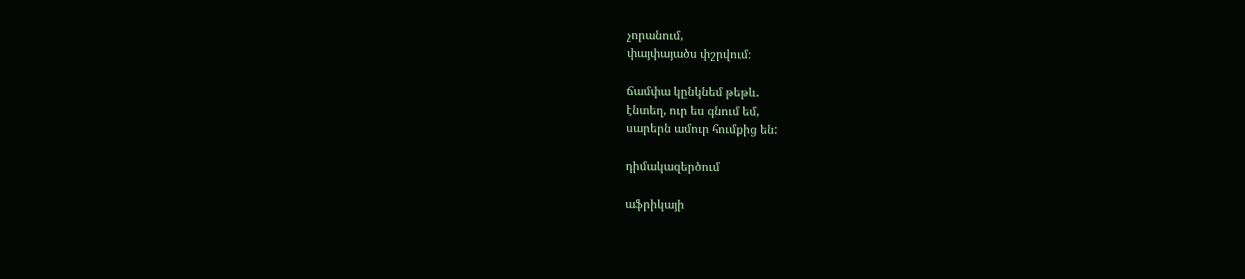չորանում,
փայփայածս փշրվում։

ճամփա կընկնեմ թեթև․
էնտեղ, ուր ես գնում եմ,
սարերն ամուր հումքից են:

դիմակազերծում

աֆրիկայի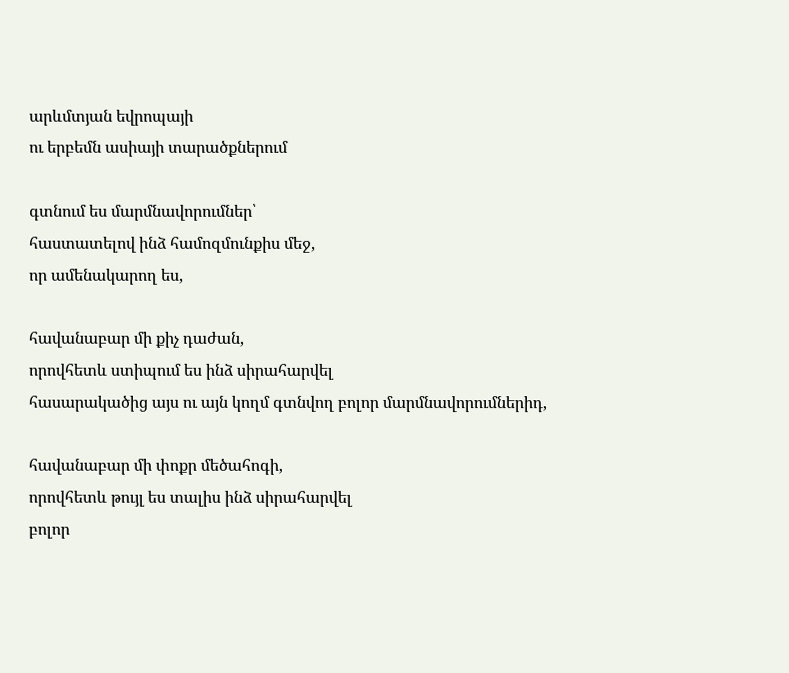արևմտյան եվրոպայի
ու երբեմն ասիայի տարածքներում

գտնում ես մարմնավորումներ՝
հաստատելով ինձ համոզմունքիս մեջ,
որ ամենակարող ես,

հավանաբար մի քիչ դաժան,
որովհետև ստիպում ես ինձ սիրահարվել
հասարակածից այս ու այն կողմ գտնվող բոլոր մարմնավորումներիդ,

հավանաբար մի փոքր մեծահոգի,
որովհետև թույլ ես տալիս ինձ սիրահարվել
բոլոր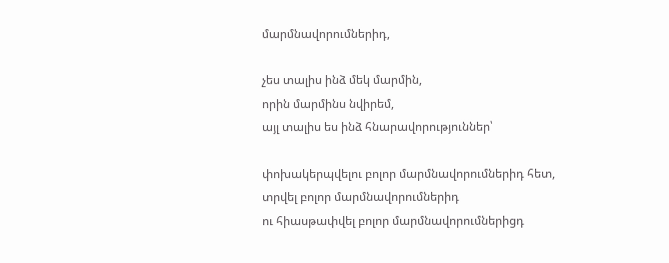մարմնավորումներիդ,

չես տալիս ինձ մեկ մարմին,
որին մարմինս նվիրեմ,
այլ տալիս ես ինձ հնարավորություններ՝

փոխակերպվելու բոլոր մարմնավորումներիդ հետ,
տրվել բոլոր մարմնավորումներիդ
ու հիասթափվել բոլոր մարմնավորումներիցդ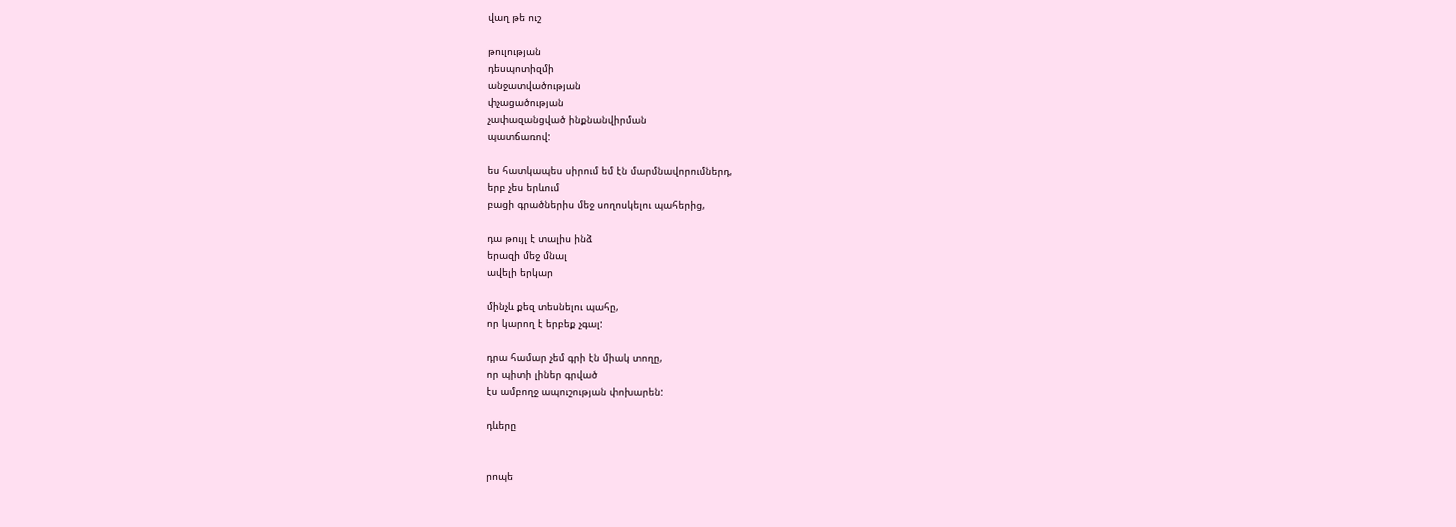վաղ թե ուշ

թուլության
դեսպոտիզմի
անջատվածության
փչացածության
չափազանցված ինքնանվիրման
պատճառով:

ես հատկապես սիրում եմ էն մարմնավորումներդ,
երբ չես երևում
բացի գրածներիս մեջ սողոսկելու պահերից,

դա թույլ է տալիս ինձ
երազի մեջ մնալ
ավելի երկար

մինչև քեզ տեսնելու պահը,
որ կարող է երբեք չգալ:

դրա համար չեմ գրի էն միակ տողը,
որ պիտի լիներ գրված
էս ամբողջ ապուշության փոխարեն:

դևերը


րոպե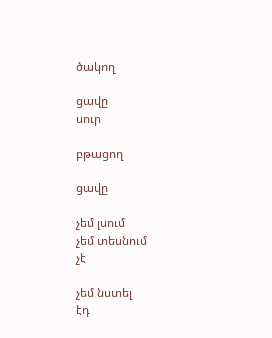ծակող

ցավը
սուր

բթացող

ցավը

չեմ լսում
չեմ տեսնում
չէ

չեմ նստել
էդ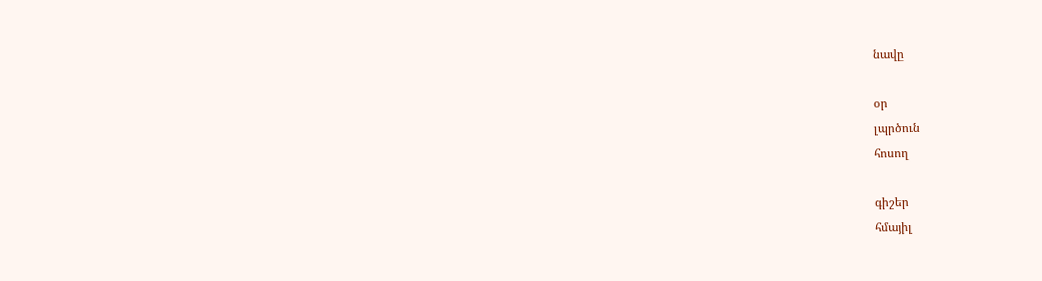նավը

օր
լպրծուն
հոսող

գիշեր
հմայիլ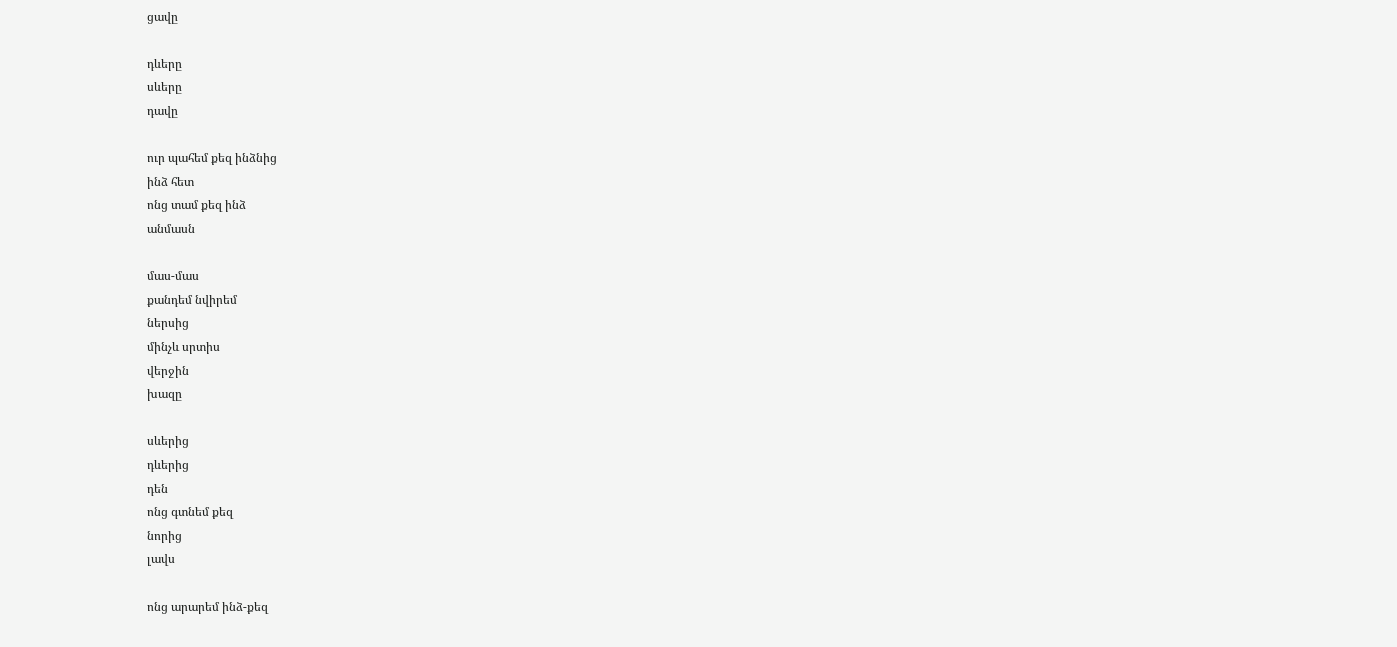ցավը

դևերը
սևերը
դավը

ուր պահեմ քեզ ինձնից
ինձ հետ
ոնց տամ քեզ ինձ
անմասն

մաս-մաս
քանդեմ նվիրեմ
ներսից
մինչև սրտիս
վերջին
խազը

սևերից
դևերից
դեն
ոնց գտնեմ քեզ
նորից
լավս

ոնց արարեմ ինձ-քեզ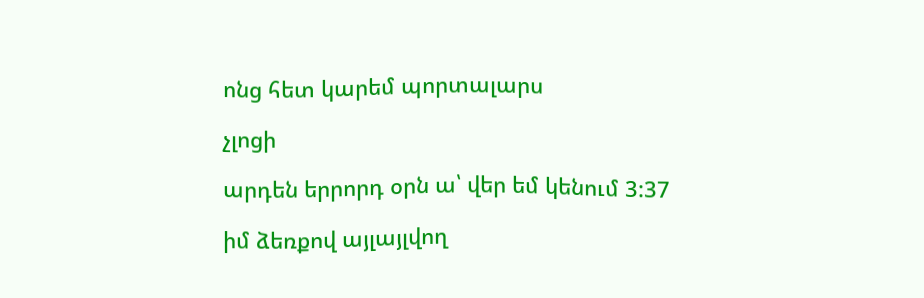ոնց հետ կարեմ պորտալարս

չլոցի

արդեն երրորդ օրն ա՝ վեր եմ կենում 3:37

իմ ձեռքով այլայլվող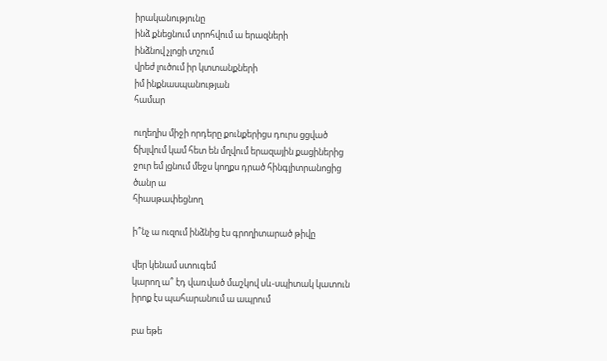իրականությունը
ինձ քնեցնում տրոհվում ա երազների
ինձնով չլոցի տշում
վրեժ լուծում իր կտտանքների
իմ ինքնասպանության
համար

ուղեղիս միջի որդերը քունքերիցս դուրս ցցված
ճխլվում կամ հետ են մղվում երազային քացիներից
ջուր եմ լցնում մեջս կողքս դրած հինգլիտրանոցից
ծանր ա
հիասթափեցնող

ի՞նչ ա ուզում ինձնից էս գրողիտարած թիվը

վեր կենամ ստուգեմ
կարող ա՞ էդ վառված մաշկով սև-սպիտակ կատուն
իրոք էս պահարանում ա ապրում

բա եթե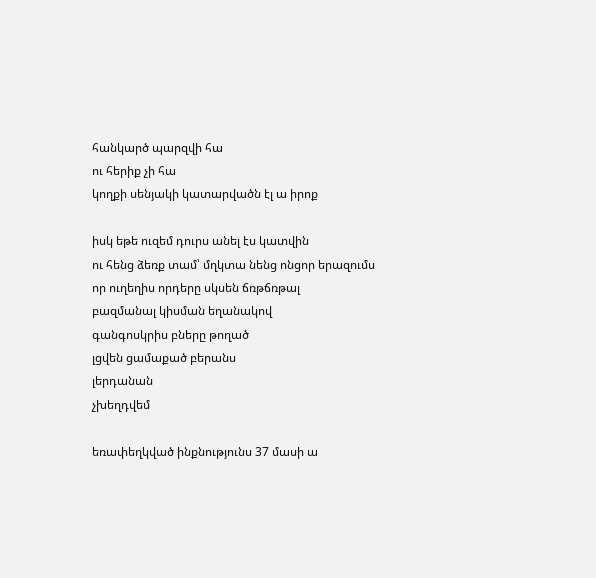հանկարծ պարզվի հա
ու հերիք չի հա
կողքի սենյակի կատարվածն էլ ա իրոք

իսկ եթե ուզեմ դուրս անել էս կատվին
ու հենց ձեռք տամ՝ մղկտա նենց ոնցոր երազումս
որ ուղեղիս որդերը սկսեն ճռթճռթալ
բազմանալ կիսման եղանակով
գանգոսկրիս բները թողած
լցվեն ցամաքած բերանս
լերդանան
չխեղդվեմ

եռափեղկված ինքնությունս 37 մասի ա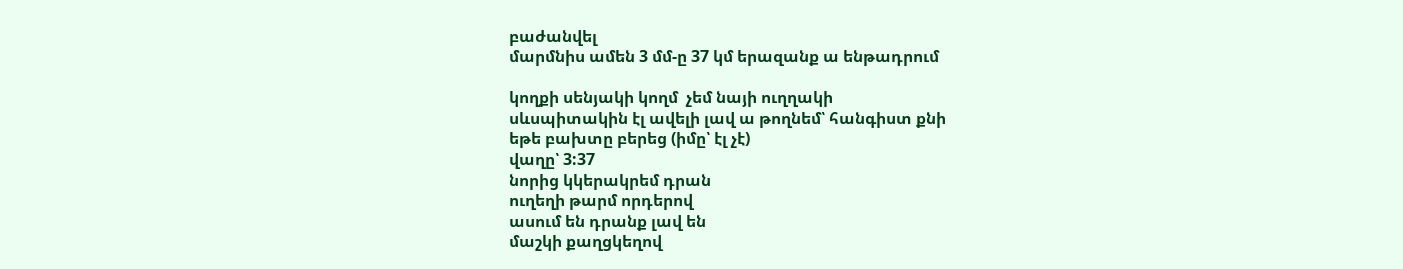բաժանվել
մարմնիս ամեն 3 մմ-ը 37 կմ երազանք ա ենթադրում

կողքի սենյակի կողմ  չեմ նայի ուղղակի
սևսպիտակին էլ ավելի լավ ա թողնեմ՝ հանգիստ քնի
եթե բախտը բերեց (իմը՝ էլ չէ)
վաղը՝ 3:37
նորից կկերակրեմ դրան
ուղեղի թարմ որդերով
ասում են դրանք լավ են
մաշկի քաղցկեղով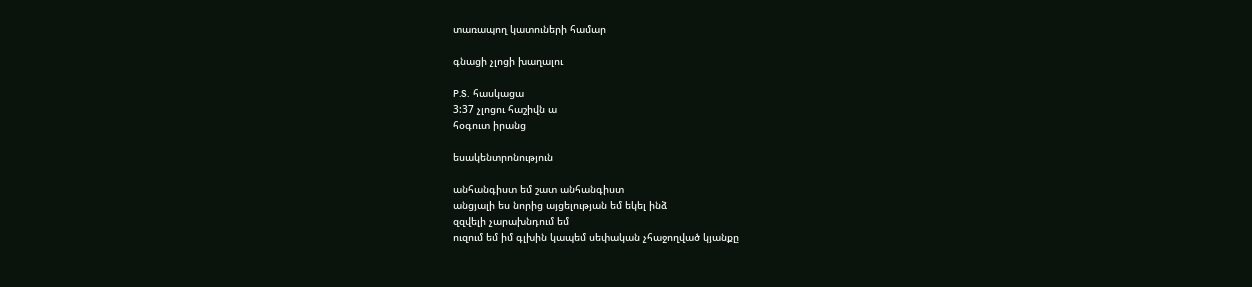տառապող կատուների համար

գնացի չլոցի խաղալու

P.S.  հասկացա
3:37 չլոցու հաշիվն ա
հօգուտ իրանց

եսակենտրոնություն

անհանգիստ եմ շատ անհանգիստ
անցյալի ես նորից այցելության եմ եկել ինձ
զզվելի չարախնդում եմ
ուզում եմ իմ գլխին կապեմ սեփական չհաջողված կյանքը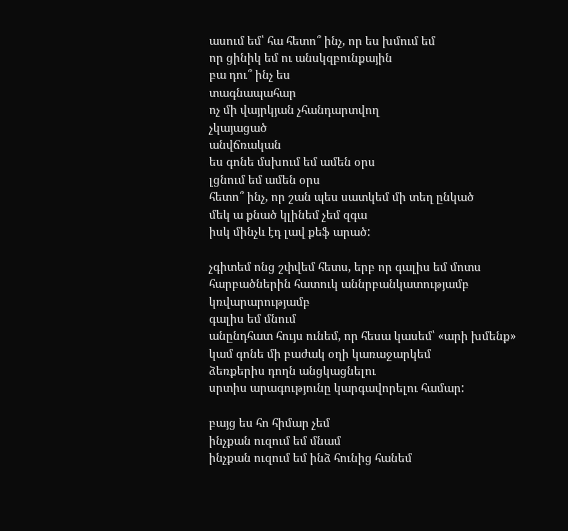ասում եմ՝ հա հետո՞ ինչ, որ ես խմում եմ
որ ցինիկ եմ ու անսկզբունքային
բա դու՞ ինչ ես
տագնապահար
ոչ մի վայրկյան չհանդարտվող
չկայացած
անվճռական
ես գոնե մսխում եմ ամեն օրս
լցնում եմ ամեն օրս
հետո՞ ինչ, որ շան պես սատկեմ մի տեղ ընկած
մեկ ա քնած կլինեմ չեմ զգա
իսկ մինչև էդ լավ քեֆ արած:

չգիտեմ ոնց շփվեմ հետս, երբ որ գալիս եմ մոտս
հարբածներին հատուկ աննրբանկատությամբ
կռվարարությամբ
գալիս եմ մնում
անընդհատ հույս ունեմ, որ հեսա կասեմ՝ «արի խմենք»
կամ գոնե մի բաժակ օղի կառաջարկեմ
ձեռքերիս դողն անցկացնելու
սրտիս արագությունը կարգավորելու համար:

բայց ես հո հիմար չեմ
ինչքան ուզում եմ մնամ
ինչքան ուզում եմ ինձ հունից հանեմ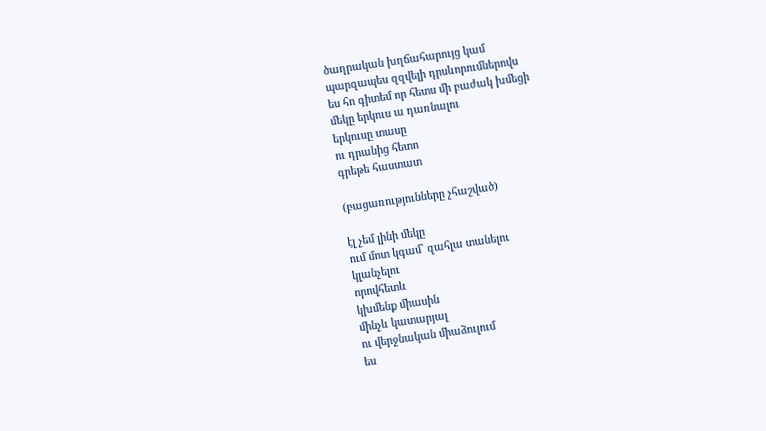ծաղրական խղճահարույց կամ
պարզապես զզվելի դրսևորումներովս
ես հո գիտեմ որ հետս մի բաժակ խմեցի
մեկը երկուս ա դառնալու
երկուսը տասը
ու դրանից հետո
գրեթե հաստատ

(բացառությունները չհաշված)

էլ չեմ լինի մեկը
ում մոտ կգամ` զահլա տանելու
կլանչելու
որովհետև
կխմենք միասին
մինչև կատարյալ
ու վերջնական միաձուլում
ես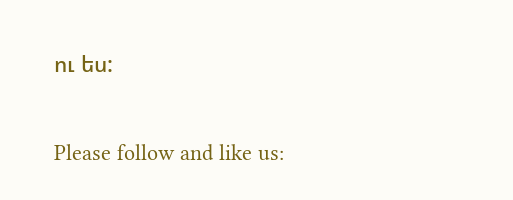ու ես:

Please follow and like us: